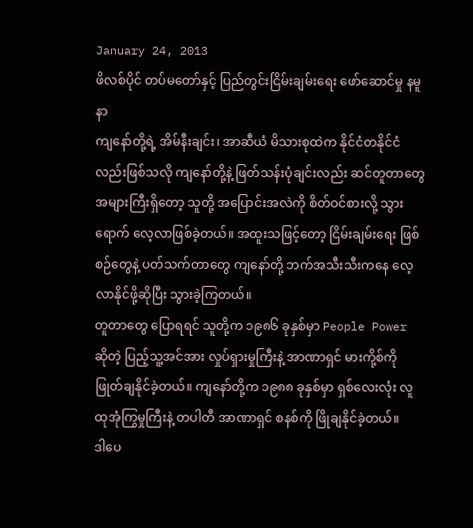January 24, 2013
ဖိလစ်ပိုင် တပ်မတော်နှင့် ပြည်တွင်းငြိမ်းချမ်းရေး ဖော်ဆောင်မှု နမူနာ
ကျနော်တို့ရဲ့ အိမ်နီးချင်း၊ အာဆီယံ မိသားစုထဲက နိုင်ငံတနိုင်ငံလည်းဖြစ်သလို ကျနော်တို့နဲ့ ဖြတ်သန်းပုံချင်းလည်း ဆင်တူတာတွေ အများကြီးရှိတော့ သူတို့ အပြောင်းအလဲကို စိတ်ဝင်စားလို့ သွားရောက် လေ့လာဖြစ်ခဲ့တယ်။ အထူးသဖြင့်တော့ ငြိမ်းချမ်းရေး ဖြစ်စဉ်တွေနဲ့ ပတ်သက်တာတွေ ကျနော်တို့ ဘက်အသီးသီးကနေ လေ့လာနိုင်ဖို့ဆိုပြီး သွားခဲ့ကြတယ်။
တူတာတွေ ပြောရရင် သူတို့က ၁၉၈၆ ခုနှစ်မှာ People Power ဆိုတဲ့ ပြည့်သူ့အင်အား လှုပ်ရှားမှုကြီးနဲ့ အာဏာရှင် မားကို့စ်ကို ဖြုတ်ချနိုင်ခဲ့တယ်။ ကျနော်တို့က ၁၉၈၈ ခုနှစ်မှာ ရှစ်လေးလုံး လူထုအုံကြွမှုကြီးနဲ့ တပါတီ အာဏာရှင် စနစ်ကို ဖြိုချနိုင်ခဲ့တယ်။
ဒါပေ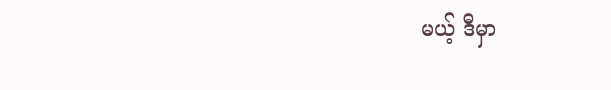မယ့် ဒီမှာ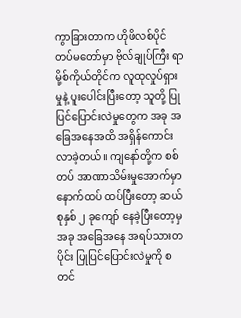ကွာခြားတာက ဟိုဖိလစ်ပိုင် တပ်မတော်မှာ ဗိုလ်ချုပ်ကြီး ရာမို့စ်ကိုယ်တိုင်က လူထုလှုပ်ရှားမှုနဲ့ ပူးပေါင်းပြီးတော့ သူတို့ ပြုပြင်ပြောင်းလဲမှုတွေက အခု အခြေအနေအထိ အရှိန်ကောင်းလာခဲ့တယ်။ ကျနော်တို့က စစ်တပ် အာဏာသိမ်းမှုအောက်မှာ နောက်ထပ် ထပ်ပြီးတော့ ဆယ်စုနှစ် ၂ ခုကျော် နေခဲ့ပြီးတော့မှ အခု အခြေအနေ အရပ်သားတပိုင်း ပြုပြင်ပြောင်းလဲမှုကို စတင်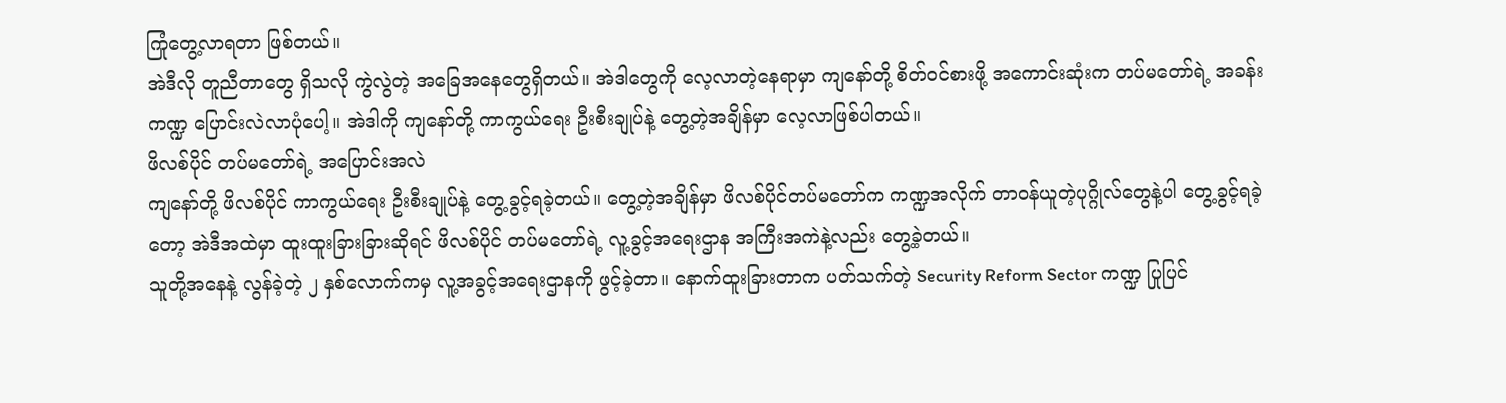ကြုံတွေ့လာရတာ ဖြစ်တယ်။
အဲဒီလို တူညီတာတွေ ရှိသလို ကွဲလွဲတဲ့ အခြေအနေတွေရှိတယ်။ အဲဒါတွေကို လေ့လာတဲ့နေရာမှာ ကျနော်တို့ စိတ်ဝင်စားဖို့ အကောင်းဆုံးက တပ်မတော်ရဲ့ အခန်းကဏ္ဍ ပြောင်းလဲလာပုံပေါ့။ အဲဒါကို ကျနော်တို့ ကာကွယ်ရေး ဦးစီးချုပ်နဲ့ တွေ့တဲ့အချိန်မှာ လေ့လာဖြစ်ပါတယ်။
ဖိလစ်ပိုင် တပ်မတော်ရဲ့ အပြောင်းအလဲ
ကျနော်တို့ ဖိလစ်ပိုင် ကာကွယ်ရေး ဦးစီးချုပ်နဲ့ တွေ့ခွင့်ရခဲ့တယ်။ တွေ့တဲ့အချိန်မှာ ဖိလစ်ပိုင်တပ်မတော်က ကဏ္ဍအလိုက် တာဝန်ယူတဲ့ပုဂ္ဂိုလ်တွေနဲ့ပါ တွေ့ခွင့်ရခဲ့တော့ အဲဒီအထဲမှာ ထူးထူးခြားခြားဆိုရင် ဖိလစ်ပိုင် တပ်မတော်ရဲ့ လူ့ခွင့်အရေးဌာန အကြီးအကဲနဲ့လည်း တွေ့ခဲ့တယ်။
သူတို့အနေနဲ့ လွန်ခဲ့တဲ့ ၂ နှစ်လောက်ကမှ လူ့အခွင့်အရေးဌာနကို ဖွင့်ခဲ့တာ။ နောက်ထူးခြားတာက ပတ်သက်တဲ့ Security Reform Sector ကဏ္ဍ ပြုပြင်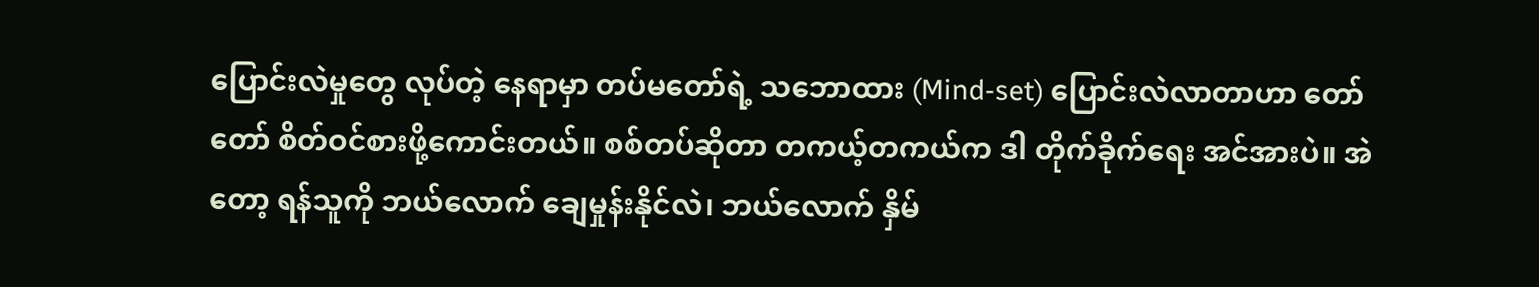ပြောင်းလဲမှုတွေ လုပ်တဲ့ နေရာမှာ တပ်မတော်ရဲ့ သဘောထား (Mind-set) ပြောင်းလဲလာတာဟာ တော်တော် စိတ်ဝင်စားဖို့ကောင်းတယ်။ စစ်တပ်ဆိုတာ တကယ့်တကယ်က ဒါ တိုက်ခိုက်ရေး အင်အားပဲ။ အဲတော့ ရန်သူကို ဘယ်လောက် ချေမှုန်းနိုင်လဲ၊ ဘယ်လောက် နှိမ်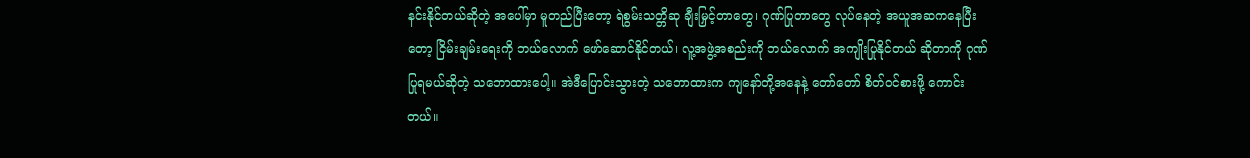နင်းနိုင်တယ်ဆိုတဲ့ အပေါ်မှာ မူတည်ပြီးတော့ ရဲစွမ်းသတ္တိဆု ချီးမြှင့်တာတွေ၊ ဂုဏ်ပြုတာတွေ လုပ်နေတဲ့ အယူအဆကနေပြီးတော့ ငြိမ်းချမ်းရေးကို ဘယ်လောက် ဖော်ဆောင်နိုင်တယ်၊ လူ့အဖွဲ့အစည်းကို ဘယ်လောက် အကျိုးပြုနိုင်တယ် ဆိုတာကို ဂုဏ်ပြုရမယ်ဆိုတဲ့ သဘောထားပေါ့။ အဲဒီပြောင်းသွားတဲ့ သဘောထားက ကျနော်တို့အနေနဲ့ တော်တော် စိတ်ဝင်စားဖို့ ကောင်းတယ်။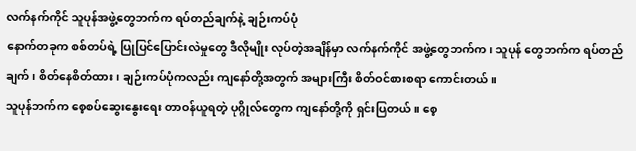လက်နက်ကိုင် သူပုန်အဖွဲ့တွေဘက်က ရပ်တည်ချက်နဲ့ ချဉ်းကပ်ပုံ
နောက်တခုက စစ်တပ်ရဲ့ ပြုပြင်ပြောင်းလဲမှုတွေ ဒီလိုမျိုး လုပ်တဲ့အချိန်မှာ လက်နက်ကိုင် အဖွဲ့တွေဘက်က၊ သူပုန် တွေဘက်က ရပ်တည်ချက်၊ စိတ်နေစိတ်ထား၊ ချဉ်းကပ်ပုံကလည်း ကျနော်တို့အတွက် အများကြီး စိတ်ဝင်စားစရာ ကောင်းတယ်။
သူပုန်ဘက်က စေ့စပ်ဆွေးနွေးရေး တာဝန်ယူရတဲ့ ပုဂ္ဂိုလ်တွေက ကျနော်တို့ကို ရှင်းပြတယ်။ စေ့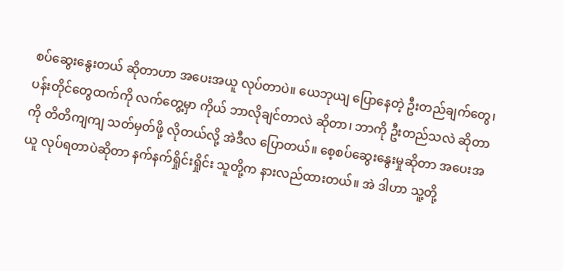စပ်ဆွေးနွေးတယ် ဆိုတာဟာ အပေးအယူ လုပ်တာပဲ။ ယေဘုယျ ပြောနေတဲ့ ဦးတည်ချက်တွေ၊ ပန်းတိုင်တွေထက်ကို လက်တွေ့မှာ ကိုယ် ဘာလိုချင်တာလဲ ဆိုတာ၊ ဘာကို ဦးတည်သလဲ ဆိုတာကို တိတိကျကျ သတ်မှတ်ဖို့ လိုတယ်လို့ အဲဒီလ ပြောတယ်။ စေ့စပ်ဆွေးနွေးမှုဆိုတာ အပေးအယူ လုပ်ရတာပဲဆိုတာ နက်နက်ရှိုင်းရှိုင်း သူတို့က နားလည်ထားတယ်။ အဲ ဒါဟာ သူ့တို့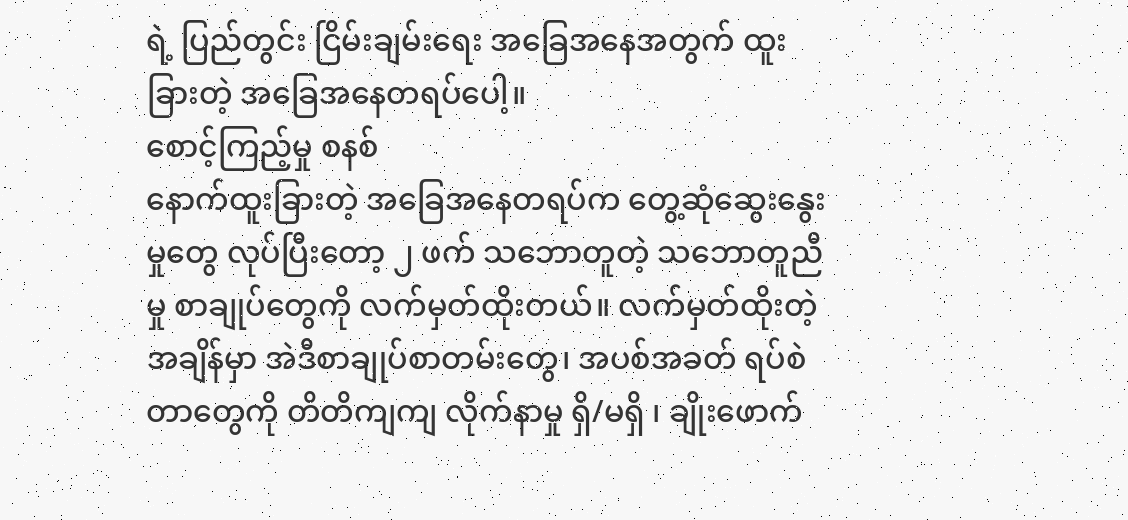ရဲ့ ပြည်တွင်း ငြိမ်းချမ်းရေး အခြေအနေအတွက် ထူးခြားတဲ့ အခြေအနေတရပ်ပေါ့။
စောင့်ကြည့်မှု စနစ်
နောက်ထူးခြားတဲ့ အခြေအနေတရပ်က တွေ့ဆုံဆွေးနွေးမှုတွေ လုပ်ပြီးတော့ ၂ ဖက် သဘောတူတဲ့ သဘောတူညီမှု စာချုပ်တွေကို လက်မှတ်ထိုးတယ်။ လက်မှတ်ထိုးတဲ့အချိန်မှာ အဲဒီစာချုပ်စာတမ်းတွေ၊ အပစ်အခတ် ရပ်စဲတာတွေကို တိတိကျကျ လိုက်နာမှု ရှိ/မရှိ ၊ ချိုးဖောက်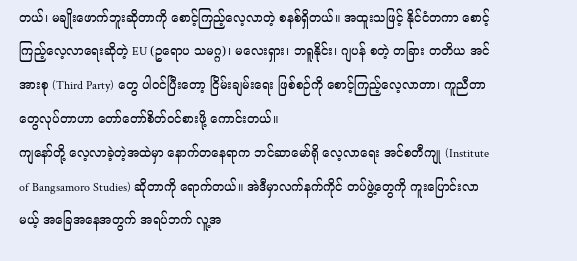တယ်၊ မချိုးဖောက်ဘူးဆိုတာကို စောင့်ကြည့်လေ့လာတဲ့ စနစ်ရှိတယ်။ အထူးသဖြင့် နိုင်ငံတကာ စောင့်ကြည့်လေ့လာရေးဆိုတဲ့ EU (ဥရောပ သမဂ္ဂ)၊ မလေးရှား၊ ဘရူနိုင်း၊ ဂျပန် စတဲ့ တခြား တတိယ အင်အားစု (Third Party) တွေ ပါ၀င်ပြီးတော့ ငြိမ်းချမ်းရေး ဖြစ်စဉ်ကို စောင့်ကြည့်လေ့လာတာ၊ ကူညီတာ တွေလုပ်တာဟာ တော်တော်စိတ်ဝင်စားဖို့ ကောင်းတယ်။
ကျနော်တို့ လေ့လာခဲ့တဲ့အထဲမှာ နောက်တနေရာက ဘင်ဆာမော်ရို လေ့လာရေး အင်စတီကျု (Institute of Bangsamoro Studies) ဆိုတာကို ရောက်တယ်။ အဲဒီမှာလက်နက်ကိုင် တပ်ဖွဲ့တွေကို ကူးပြောင်းလာမယ့် အခြေအနေအတွက် အရပ်ဘက် လူ့အ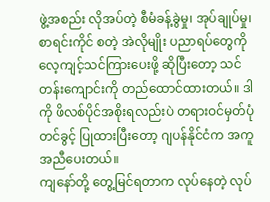ဖွဲ့အစည်း လိုအပ်တဲ့ စီမံခန့်ခွဲမှု၊ အုပ်ချုပ်မှု၊ စာရင်းကိုင် စတဲ့ အဲလိုမျိုး ပညာရပ်တွေကို လေ့ကျင့်သင်ကြားပေးဖို့ ဆိုပြီးတော့ သင်တန်းကျောင်းကို တည်ထောင်ထားတယ်။ ဒါကို ဖိလစ်ပိုင်အစိုးရလည်းပဲ တရားဝင်မှတ်ပုံတင်ခွင့် ပြုထားပြီးတော့ ဂျပန်နိုင်ငံက အကူအညီပေးတယ်။
ကျနော်တို့ တွေ့မြင်ရတာက လုပ်နေတဲ့ လုပ်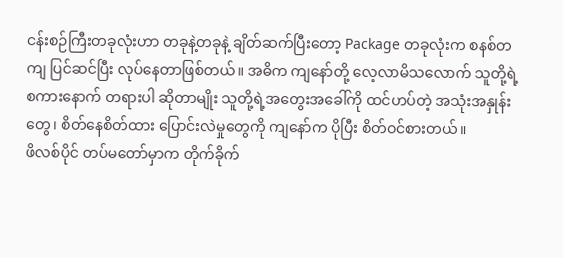ငန်းစဉ်ကြီးတခုလုံးဟာ တခုနဲ့တခုနဲ့ ချိတ်ဆက်ပြီးတော့ Package တခုလုံးက စနစ်တကျ ပြင်ဆင်ပြီး လုပ်နေတာဖြစ်တယ်။ အဓိက ကျနော်တို့ လေ့လာမိသလောက် သူတို့ရဲ့ စကားနောက် တရားပါ ဆိုတာမျိုး သူတို့ရဲ့အတွေးအခေါ်ကို ထင်ဟပ်တဲ့ အသုံးအနှုန်းတွေ၊ စိတ်နေစိတ်ထား ပြောင်းလဲမှုတွေကို ကျနော်က ပိုပြီး စိတ်ဝင်စားတယ်။
ဖိလစ်ပိုင် တပ်မတော်မှာက တိုက်ခိုက်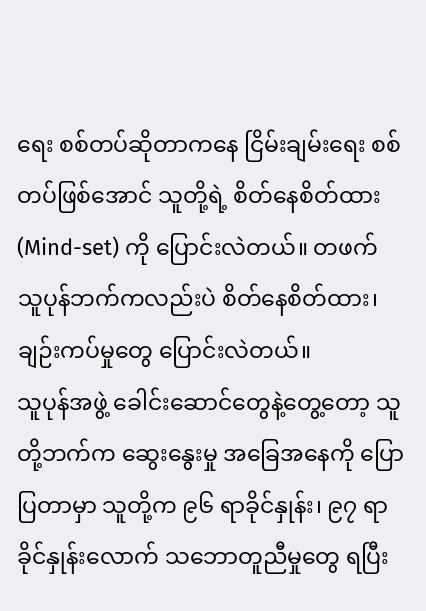ရေး စစ်တပ်ဆိုတာကနေ ငြိမ်းချမ်းရေး စစ်တပ်ဖြစ်အောင် သူတို့ရဲ့ စိတ်နေစိတ်ထား (Mind-set) ကို ပြောင်းလဲတယ်။ တဖက် သူပုန်ဘက်ကလည်းပဲ စိတ်နေစိတ်ထား၊ ချဉ်းကပ်မှုတွေ ပြောင်းလဲတယ်။
သူပုန်အဖွဲ့ ခေါင်းဆောင်တွေနဲ့တွေ့တော့ သူတို့ဘက်က ဆွေးနွေးမှု အခြေအနေကို ပြောပြတာမှာ သူတို့က ၉၆ ရာခိုင်နှုန်း၊ ၉၇ ရာခိုင်နှုန်းလောက် သဘောတူညီမှုတွေ ရပြီး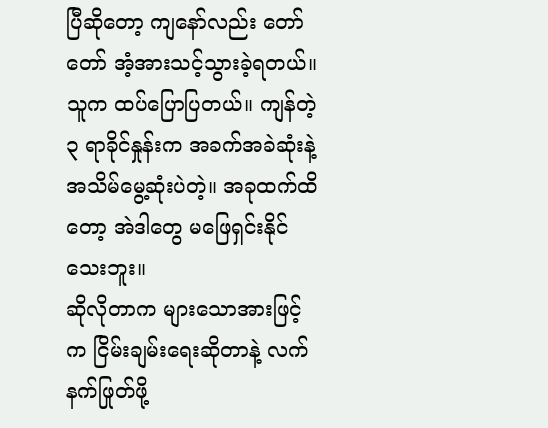ပြီဆိုတော့ ကျနော်လည်း တော်တော် အံ့အားသင့်သွားခဲ့ရတယ်။
သူက ထပ်ပြောပြတယ်။ ကျန်တဲ့ ၃ ရာခိုင်နှုန်းက အခက်အခဲဆုံးနဲ့ အသိမ်မွေ့ဆုံးပဲတဲ့။ အခုထက်ထိတော့ အဲဒါတွေ မဖြေရှင်းနိုင်သေးဘူး။
ဆိုလိုတာက များသောအားဖြင့်က ငြိမ်းချမ်းရေးဆိုတာနဲ့ လက်နက်ဖြုတ်ဖို့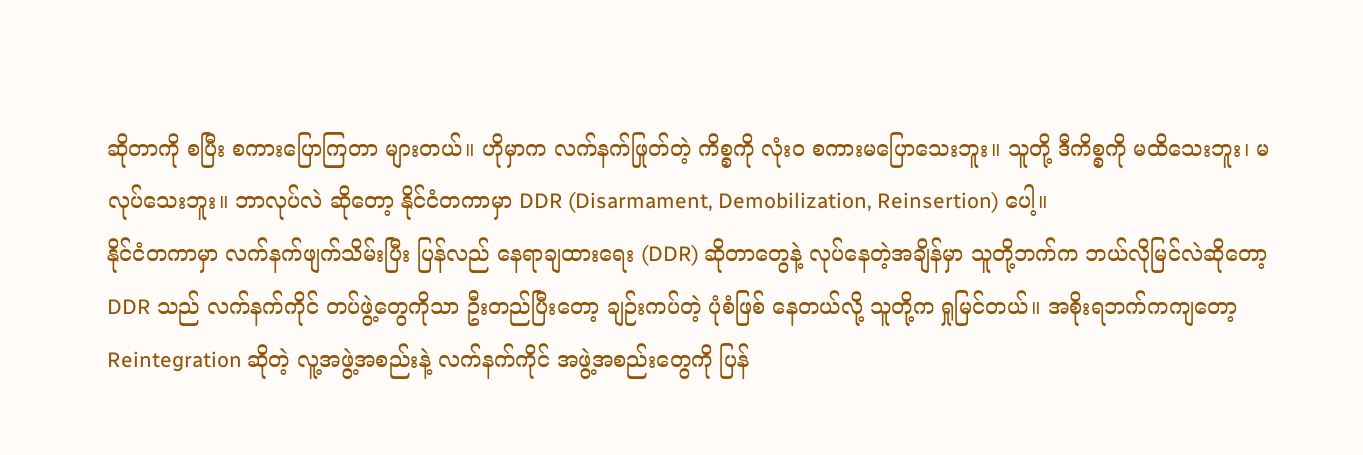ဆိုတာကို စပြီး စကားပြောကြတာ များတယ်။ ဟိုမှာက လက်နက်ဖြုတ်တဲ့ ကိစ္စကို လုံးဝ စကားမပြောသေးဘူး။ သူတို့ ဒီကိစ္စကို မထိသေးဘူး၊ မလုပ်သေးဘူး။ ဘာလုပ်လဲ ဆိုတော့ နိုင်ငံတကာမှာ DDR (Disarmament, Demobilization, Reinsertion) ပေါ့။
နိုင်ငံတကာမှာ လက်နက်ဖျက်သိမ်းပြီး ပြန်လည် နေရာချထားရေး (DDR) ဆိုတာတွေနဲ့ လုပ်နေတဲ့အချိန်မှာ သူတို့ဘက်က ဘယ်လိုမြင်လဲဆိုတော့ DDR သည် လက်နက်ကိုင် တပ်ဖွဲ့တွေကိုသာ ဦးတည်ပြီးတော့ ချဉ်းကပ်တဲ့ ပုံစံဖြစ် နေတယ်လို့ သူတို့က ရှုမြင်တယ်။ အစိုးရဘက်ကကျတော့ Reintegration ဆိုတဲ့ လူ့အဖွဲ့အစည်းနဲ့ လက်နက်ကိုင် အဖွဲ့အစည်းတွေကို ပြန်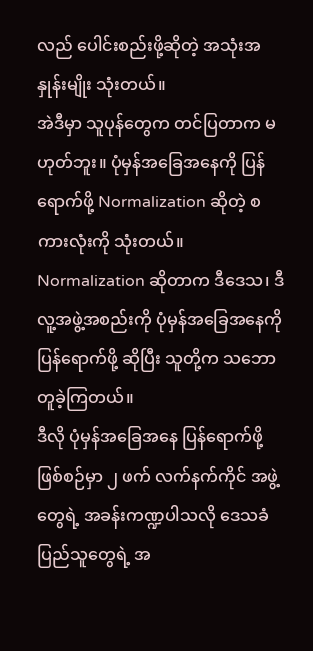လည် ပေါင်းစည်းဖို့ဆိုတဲ့ အသုံးအနှုန်းမျိုး သုံးတယ်။
အဲဒီမှာ သူပုန်တွေက တင်ပြတာက မဟုတ်ဘူး။ ပုံမှန်အခြေအနေကို ပြန်ရောက်ဖို့ Normalization ဆိုတဲ့ စကားလုံးကို သုံးတယ်။ Normalization ဆိုတာက ဒီဒေသ၊ ဒီလူ့အဖွဲ့အစည်းကို ပုံမှန်အခြေအနေကို ပြန်ရောက်ဖို့ ဆိုပြီး သူတို့က သဘောတူခဲ့ကြတယ်။
ဒီလို ပုံမှန်အခြေအနေ ပြန်ရောက်ဖို့ ဖြစ်စဉ်မှာ ၂ ဖက် လက်နက်ကိုင် အဖွဲ့တွေရဲ့ အခန်းကဏ္ဍပါသလို ဒေသခံ ပြည်သူတွေရဲ့ အ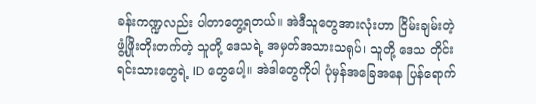ခန်းကဏ္ဍလည်း ပါတာတွေ့ရတယ်။ အဲဒီသူတွေအားလုံးဟာ ငြိမ်းချမ်းတဲ့ ဖွံ့ဖြိုးတိုးတက်တဲ့ သူတို့ ဒေသရဲ့ အမှတ်အသားသရုပ်၊ သူတို့ ဒေသ တိုင်းရင်းသားတွေရဲ့ ID တွေပေါ့။ အဲဒါတွေကိုပါ ပုံမှန်အခြေအနေ ပြန်ရောက်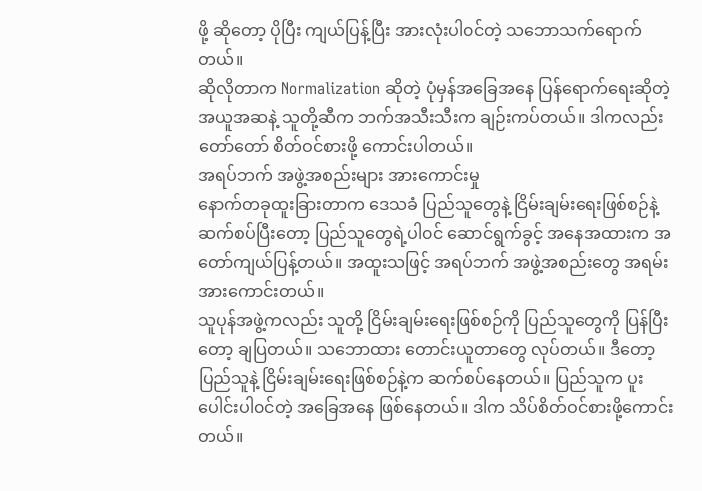ဖို့ ဆိုတော့ ပိုပြီး ကျယ်ပြန့်ပြီး အားလုံးပါ၀င်တဲ့ သဘောသက်ရောက်တယ်။
ဆိုလိုတာက Normalization ဆိုတဲ့ ပုံမှန်အခြေအနေ ပြန်ရောက်ရေးဆိုတဲ့ အယူအဆနဲ့ သူတို့ဆီက ဘက်အသီးသီးက ချဉ်းကပ်တယ်။ ဒါကလည်း တော်တော် စိတ်ဝင်စားဖို့ ကောင်းပါတယ်။
အရပ်ဘက် အဖွဲ့အစည်းများ အားကောင်းမှု
နောက်တခုထူးခြားတာက ဒေသခံ ပြည်သူတွေနဲ့ ငြိမ်းချမ်းရေးဖြစ်စဉ်နဲ့ ဆက်စပ်ပြီးတော့ ပြည်သူတွေရဲ့ပါ၀င် ဆောင်ရွက်ခွင့် အနေအထားက အတော်ကျယ်ပြန့်တယ်။ အထူးသဖြင့် အရပ်ဘက် အဖွဲ့အစည်းတွေ အရမ်း အားကောင်းတယ်။
သူပုန်အဖွဲ့ကလည်း သူတို့ ငြိမ်းချမ်းရေးဖြစ်စဉ်ကို ပြည်သူတွေကို ပြန်ပြီးတော့ ချပြတယ်။ သဘောထား တောင်းယူတာတွေ လုပ်တယ်။ ဒီတော့ ပြည်သူနဲ့ ငြိမ်းချမ်းရေးဖြစ်စဉ်နဲ့က ဆက်စပ်နေတယ်။ ပြည်သူက ပူးပေါင်းပါ၀င်တဲ့ အခြေအနေ ဖြစ်နေတယ်။ ဒါက သိပ်စိတ်ဝင်စားဖို့ကောင်းတယ်။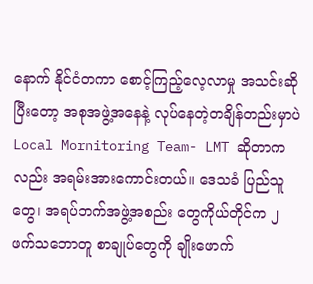နောက် နိုင်ငံတကာ စောင့်ကြည့်လေ့လာမှု အသင်းဆိုပြီးတော့ အစုအဖွဲ့အနေနဲ့ လုပ်နေတဲ့တချိန်တည်းမှာပဲ Local Mornitoring Team- LMT ဆိုတာကလည်း အရမ်းအားကောင်းတယ်။ ဒေသခံ ပြည်သူတွေ၊ အရပ်ဘက်အဖွဲ့အစည်း တွေကိုယ်တိုင်က ၂ ဖက်သဘောတူ စာချုပ်တွေကို ချိုးဖောက်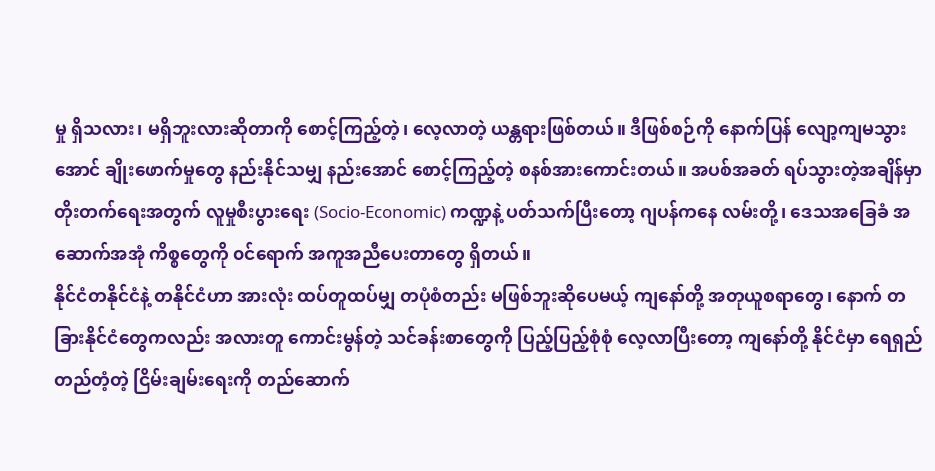မှု ရှိသလား၊ မရှိဘူးလားဆိုတာကို စောင့်ကြည့်တဲ့၊ လေ့လာတဲ့ ယန္တရားဖြစ်တယ်။ ဒီဖြစ်စဉ်ကို နောက်ပြန် လျော့ကျမသွားအောင် ချိုးဖောက်မှုတွေ နည်းနိုင်သမျှ နည်းအောင် စောင့်ကြည့်တဲ့ စနစ်အားကောင်းတယ်။ အပစ်အခတ် ရပ်သွားတဲ့အချိန်မှာ တိုးတက်ရေးအတွက် လူမှုစီးပွားရေး (Socio-Economic) ကဏ္ဍနဲ့ ပတ်သက်ပြီးတော့ ဂျပန်ကနေ လမ်းတို့၊ ဒေသအခြေခံ အဆောက်အအုံ ကိစ္စတွေကို ၀င်ရောက် အကူအညီပေးတာတွေ ရှိတယ်။
နိုင်ငံတနိုင်ငံနဲ့ တနိုင်ငံဟာ အားလုံး ထပ်တူထပ်မျှ တပုံစံတည်း မဖြစ်ဘူးဆိုပေမယ့် ကျနော်တို့ အတုယူစရာတွေ၊ နောက် တခြားနိုင်ငံတွေကလည်း အလားတူ ကောင်းမွန်တဲ့ သင်ခန်းစာတွေကို ပြည့်ပြည့်စုံစုံ လေ့လာပြီးတော့ ကျနော်တို့ နိုင်ငံမှာ ရေရှည်တည်တံ့တဲ့ ငြိမ်းချမ်းရေးကို တည်ဆောက်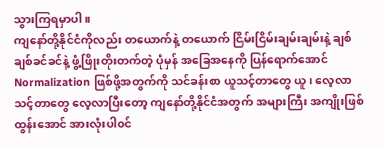သွားကြရမှာပါ။
ကျနော်တို့နိုင်ငံကိုလည်း တယောက်နဲ့ တယောက် ငြိမ်းငြိမ်းချမ်းချမ်းနဲ့ ချစ်ချစ်ခင်ခင်နဲ့ ဖွံ့ဖြိုးတိုးတက်တဲ့ ပုံမှန် အခြေအနေကို ပြန်ရောက်အောင် Normalization ဖြစ်ဖို့အတွက်ကို သင်ခန်းစာ ယူသင့်တာတွေ ယူ၊ လေ့လာသင့်တာတွေ လေ့လာပြီးတော့ ကျနော်တို့နိုင်ငံအတွက် အများကြီး အကျိုးဖြစ်ထွန်းအောင် အားလုံးပါ၀င်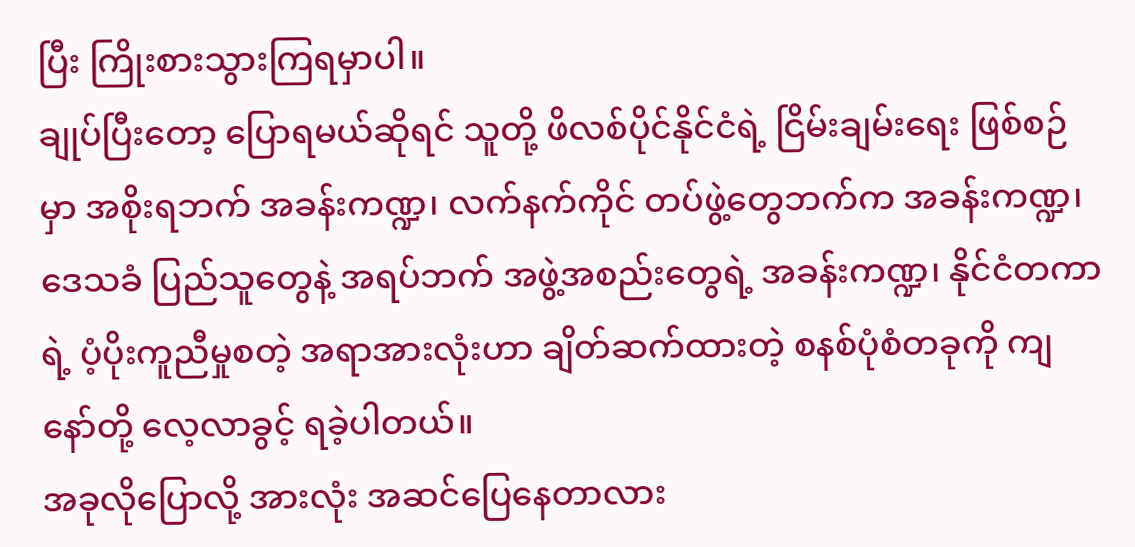ပြီး ကြိုးစားသွားကြရမှာပါ။
ချုပ်ပြီးတော့ ပြောရမယ်ဆိုရင် သူတို့ ဖိလစ်ပိုင်နိုင်ငံရဲ့ ငြိမ်းချမ်းရေး ဖြစ်စဉ်မှာ အစိုးရဘက် အခန်းကဏ္ဍ၊ လက်နက်ကိုင် တပ်ဖွဲ့တွေဘက်က အခန်းကဏ္ဍ၊ ဒေသခံ ပြည်သူတွေနဲ့ အရပ်ဘက် အဖွဲ့အစည်းတွေရဲ့ အခန်းကဏ္ဍ၊ နိုင်ငံတကာရဲ့ ပံ့ပိုးကူညီမှုစတဲ့ အရာအားလုံးဟာ ချိတ်ဆက်ထားတဲ့ စနစ်ပုံစံတခုကို ကျနော်တို့ လေ့လာခွင့် ရခဲ့ပါတယ်။
အခုလိုပြောလို့ အားလုံး အဆင်ပြေနေတာလား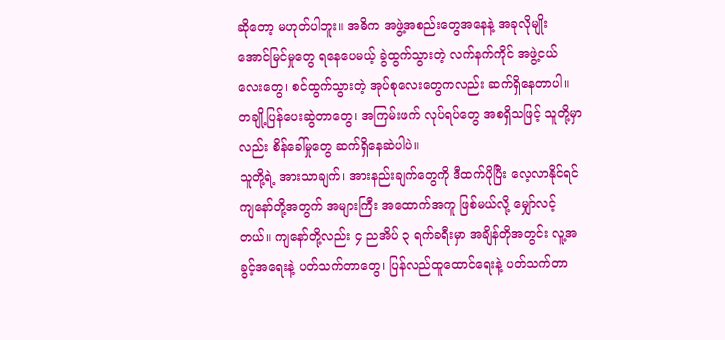ဆိုတော့ မဟုတ်ပါဘူး။ အဓိက အဖွဲ့အစည်းတွေအနေနဲ့ အခုလိုမျိုး အောင်မြင်မှုတွေ ရနေပေမယ့် ခွဲထွက်သွားတဲ့ လက်နက်ကိုင် အဖွဲ့ငယ်လေးတွေ၊ စင်ထွက်သွားတဲ့ အုပ်စုလေးတွေကလည်း ဆက်ရှိနေတာပါ။
တချို့ပြန်ပေးဆွဲတာတွေ၊ အကြမ်းဖက် လုပ်ရပ်တွေ အစရှိသဖြင့် သူတို့မှာလည်း စိန်ခေါ်မှုတွေ ဆက်ရှိနေဆဲပါပဲ။
သူတို့ရဲ့ အားသာချက်၊ အားနည်းချက်တွေကို ဒီထက်ပိုပြီး လေ့လာနိုင်ရင် ကျနော်တို့အတွက် အများကြီး အထောက်အကူ ဖြစ်မယ်လို့ မျှော်လင့်တယ်။ ကျနော်တို့လည်း ၄ ညအိပ် ၃ ရက်ခရီးမှာ အချိန်တိုအတွင်း လူ့အခွင့်အရေးနဲ့ ပတ်သက်တာတွေ၊ ပြန်လည်ထူထောင်ရေးနဲ့ ပတ်သက်တာ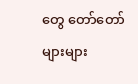တွေ တော်တော်များများ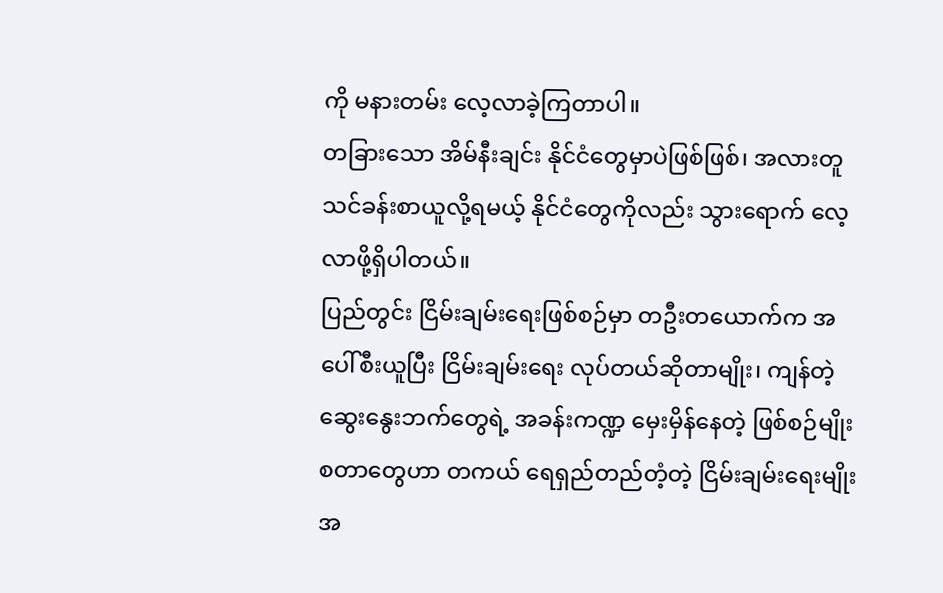ကို မနားတမ်း လေ့လာခဲ့ကြတာပါ။
တခြားသော အိမ်နီးချင်း နိုင်ငံတွေမှာပဲဖြစ်ဖြစ်၊ အလားတူ သင်ခန်းစာယူလို့ရမယ့် နိုင်ငံတွေကိုလည်း သွားရောက် လေ့လာဖို့ရှိပါတယ်။
ပြည်တွင်း ငြိမ်းချမ်းရေးဖြစ်စဉ်မှာ တဦးတယောက်က အပေါ်စီးယူပြီး ငြိမ်းချမ်းရေး လုပ်တယ်ဆိုတာမျိုး၊ ကျန်တဲ့ ဆွေးနွေးဘက်တွေရဲ့ အခန်းကဏ္ဍ မှေးမှိန်နေတဲ့ ဖြစ်စဉ်မျိုး စတာတွေဟာ တကယ် ရေရှည်တည်တံ့တဲ့ ငြိမ်းချမ်းရေးမျိုးအ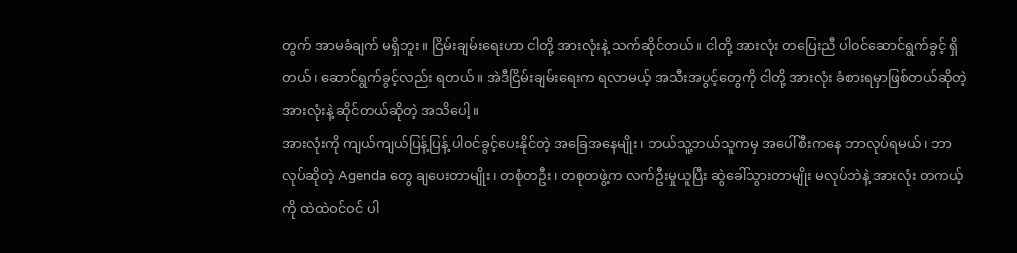တွက် အာမခံချက် မရှိဘူး။ ငြိမ်းချမ်းရေးဟာ ငါတို့ အားလုံးနဲ့ သက်ဆိုင်တယ်။ ငါတို့ အားလုံး တပြေးညီ ပါ၀င်ဆောင်ရွက်ခွင့် ရှိတယ်၊ ဆောင်ရွက်ခွင့်လည်း ရတယ်။ အဲဒီငြိမ်းချမ်းရေးက ရလာမယ့် အသီးအပွင့်တွေကို ငါတို့ အားလုံး ခံစားရမှာဖြစ်တယ်ဆိုတဲ့ အားလုံးနဲ့ ဆိုင်တယ်ဆိုတဲ့ အသိပေါ့။
အားလုံးကို ကျယ်ကျယ်ပြန့်ပြန့် ပါ၀င်ခွင့်ပေးနိုင်တဲ့ အခြေအနေမျိုး၊ ဘယ်သူ့ဘယ်သူကမှ အပေါ်စီးကနေ ဘာလုပ်ရမယ်၊ ဘာလုပ်ဆိုတဲ့ Agenda တွေ ချပေးတာမျိုး၊ တစုံတဦး၊ တစုတဖွဲ့က လက်ဦးမှုယူပြီး ဆွဲခေါ်သွားတာမျိုး မလုပ်ဘဲနဲ့ အားလုံး တကယ့်ကို ထဲထဲဝင်ဝင် ပါ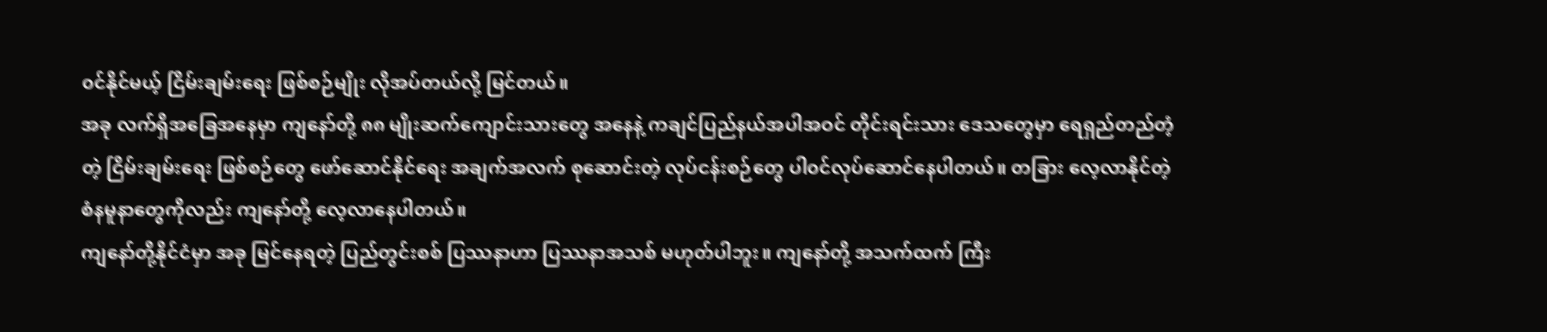၀င်နိုင်မယ့် ငြိမ်းချမ်းရေး ဖြစ်စဉ်မျိုး လိုအပ်တယ်လို့ မြင်တယ်။
အခု လက်ရှိအခြေအနေမှာ ကျနော်တို့ ၈၈ မျိုးဆက်ကျောင်းသားတွေ အနေနဲ့ ကချင်ပြည်နယ်အပါအဝင် တိုင်းရင်းသား ဒေသတွေမှာ ရေရှည်တည်တံ့တဲ့ ငြိမ်းချမ်းရေး ဖြစ်စဉ်တွေ ဖော်ဆောင်နိုင်ရေး အချက်အလက် စုဆောင်းတဲ့ လုပ်ငန်းစဉ်တွေ ပါ၀င်လုပ်ဆောင်နေပါတယ်။ တခြား လေ့လာနိုင်တဲ့ စံနမူနာတွေကိုလည်း ကျနော်တို့ လေ့လာနေပါတယ်။
ကျနော်တို့နိုင်ငံမှာ အခု မြင်နေရတဲ့ ပြည်တွင်းစစ် ပြဿနာဟာ ပြဿနာအသစ် မဟုတ်ပါဘူး။ ကျနော်တို့ အသက်ထက် ကြီး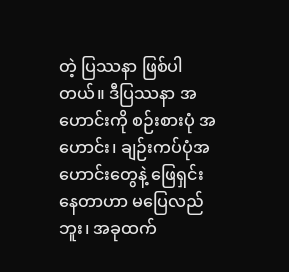တဲ့ ပြဿနာ ဖြစ်ပါတယ်။ ဒီပြဿနာ အဟောင်းကို စဉ်းစားပုံ အဟောင်း၊ ချဉ်းကပ်ပုံအဟောင်းတွေနဲ့ ဖြေရှင်းနေတာဟာ မပြေလည်ဘူး၊ အခုထက်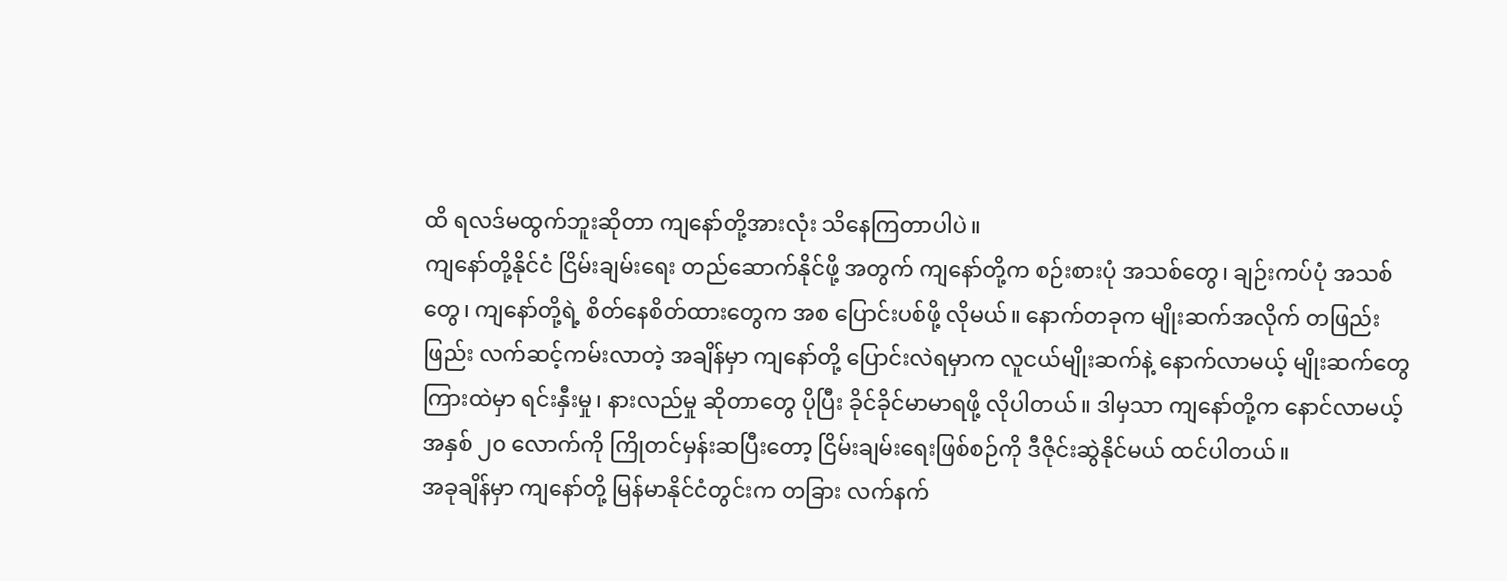ထိ ရလဒ်မထွက်ဘူးဆိုတာ ကျနော်တို့အားလုံး သိနေကြတာပါပဲ။
ကျနော်တို့နိုင်ငံ ငြိမ်းချမ်းရေး တည်ဆောက်နိုင်ဖို့ အတွက် ကျနော်တို့က စဉ်းစားပုံ အသစ်တွေ၊ ချဉ်းကပ်ပုံ အသစ်တွေ၊ ကျနော်တို့ရဲ့ စိတ်နေစိတ်ထားတွေက အစ ပြောင်းပစ်ဖို့ လိုမယ်။ နောက်တခုက မျိုးဆက်အလိုက် တဖြည်းဖြည်း လက်ဆင့်ကမ်းလာတဲ့ အချိန်မှာ ကျနော်တို့ ပြောင်းလဲရမှာက လူငယ်မျိုးဆက်နဲ့ နောက်လာမယ့် မျိုးဆက်တွေ ကြားထဲမှာ ရင်းနှီးမှု၊ နားလည်မှု ဆိုတာတွေ ပိုပြီး ခိုင်ခိုင်မာမာရဖို့ လိုပါတယ်။ ဒါမှသာ ကျနော်တို့က နောင်လာမယ့် အနှစ် ၂၀ လောက်ကို ကြိုတင်မှန်းဆပြီးတော့ ငြိမ်းချမ်းရေးဖြစ်စဉ်ကို ဒီဇိုင်းဆွဲနိုင်မယ် ထင်ပါတယ်။
အခုချိန်မှာ ကျနော်တို့ မြန်မာနိုင်ငံတွင်းက တခြား လက်နက်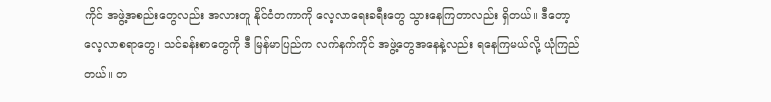ကိုင် အဖွဲ့အစည်းတွေလည်း အလားတူ နိုင်ငံတကာကို လေ့လာရေးခရီးတွေ သွားနေကြတာလည်း ရှိတယ်။ ဒီတော့ လေ့လာစရာတွေ၊ သင်ခန်းစာတွေကို ဒီ မြန်မာပြည်က လက်နက်ကိုင် အဖွဲ့တွေအနေနဲ့လည်း ရနေကြမယ်လို့ ယုံကြည်တယ်။ တ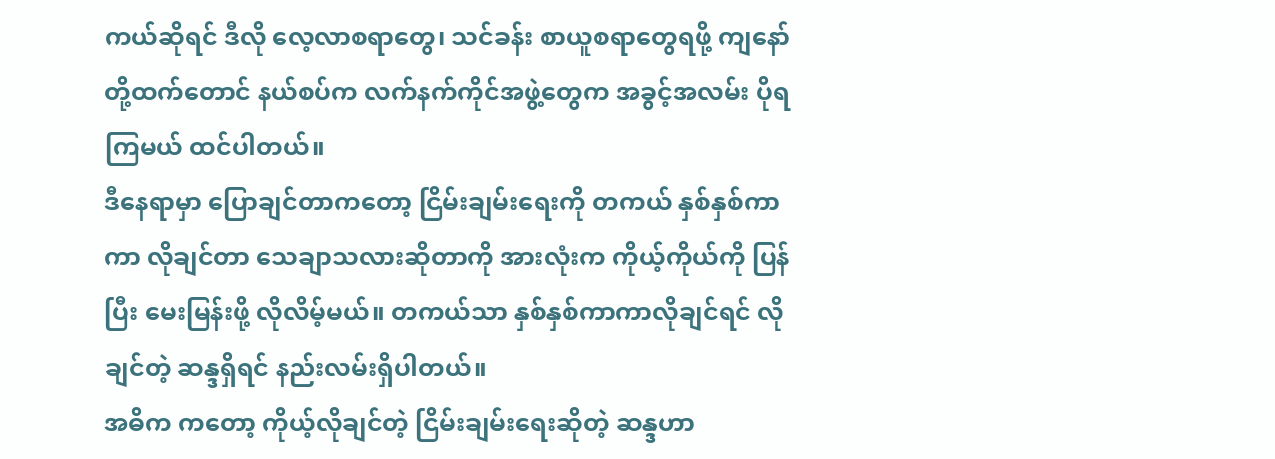ကယ်ဆိုရင် ဒီလို လေ့လာစရာတွေ၊ သင်ခန်း စာယူစရာတွေရဖို့ ကျနော်တို့ထက်တောင် နယ်စပ်က လက်နက်ကိုင်အဖွဲ့တွေက အခွင့်အလမ်း ပိုရကြမယ် ထင်ပါတယ်။
ဒီနေရာမှာ ပြောချင်တာကတော့ ငြိမ်းချမ်းရေးကို တကယ် နှစ်နှစ်ကာကာ လိုချင်တာ သေချာသလားဆိုတာကို အားလုံးက ကိုယ့်ကိုယ်ကို ပြန်ပြီး မေးမြန်းဖို့ လိုလိမ့်မယ်။ တကယ်သာ နှစ်နှစ်ကာကာလိုချင်ရင် လိုချင်တဲ့ ဆန္ဒရှိရင် နည်းလမ်းရှိပါတယ်။
အဓိက ကတော့ ကိုယ့်လိုချင်တဲ့ ငြိမ်းချမ်းရေးဆိုတဲ့ ဆန္ဒဟာ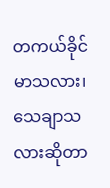တကယ်ခိုင်မာသလား၊ သေချာသလားဆိုတာ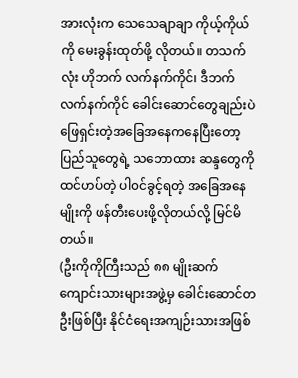အားလုံးက သေသေချာချာ ကိုယ့်ကိုယ်ကို မေးခွန်းထုတ်ဖို့ လိုတယ်။ တသက်လုံး ဟိုဘက် လက်နက်ကိုင်၊ ဒီဘက် လက်နက်ကိုင် ခေါင်းဆောင်တွေချည်းပဲ ဖြေရှင်းတဲ့အခြေအနေကနေပြီးတော့ ပြည်သူတွေရဲ့ သဘောထား ဆန္ဒတွေကို ထင်ဟပ်တဲ့ ပါ၀င်ခွင့်ရတဲ့ အခြေအနေမျိုးကို ဖန်တီးပေးဖို့လိုတယ်လို့ မြင်မိတယ်။
(ဦးကိုကိုကြီးသည် ၈၈ မျိုးဆက် ကျောင်းသားများအဖွဲ့မှ ခေါင်းဆောင်တဦးဖြစ်ပြီး နိုင်ငံရေးအကျဉ်းသားအဖြစ်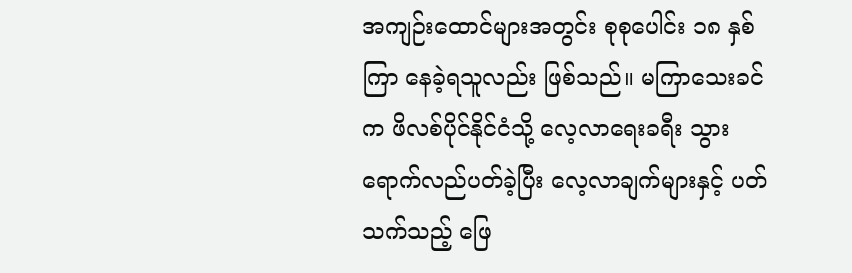အကျဉ်းထောင်များအတွင်း စုစုပေါင်း ၁၈ နှစ်ကြာ နေခဲ့ရသူလည်း ဖြစ်သည်။ မကြာသေးခင်က ဖိလစ်ပိုင်နိုင်ငံသို့ လေ့လာရေးခရီး သွားရောက်လည်ပတ်ခဲ့ပြီး လေ့လာချက်များနှင့် ပတ်သက်သည့် ဖြေ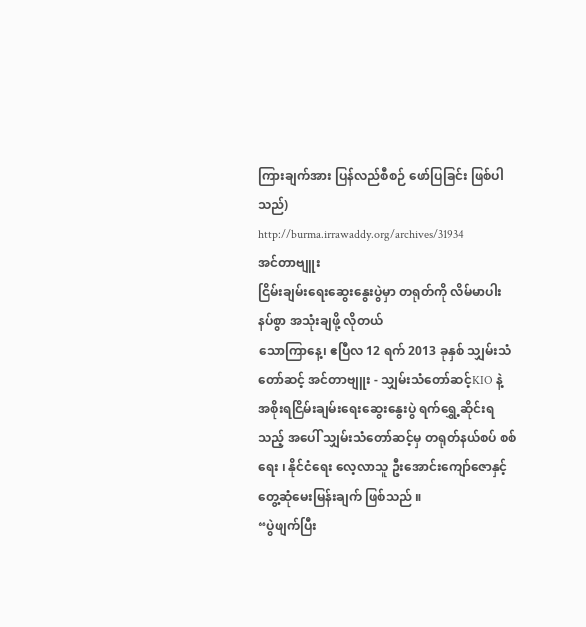ကြားချက်အား ပြန်လည်စီစဉ် ဖော်ပြခြင်း ဖြစ်ပါသည်)
http://burma.irrawaddy.org/archives/31934
အင်တာဗျူး
ငြိမ်းချမ်းရေးဆွေးနွေးပွဲမှာ တရုတ်ကို လိမ်မာပါးနပ်စွာ အသုံးချဖို့ လိုတယ်
သောကြာနေ့၊ ဧပြီလ 12 ရက် 2013 ခုနှစ် သျှမ်းသံတော်ဆင့် အင်တာဗျူး - သျှမ်းသံတော်ဆင့်KIO နဲ့ အစိုးရငြိမ်းချမ်းရေးဆွေးနွေးပွဲ ရက်ရွှေ့ဆိုင်းရသည့် အပေါ် သျှမ်းသံတော်ဆင့်မှ တရုတ်နယ်စပ် စစ်ရေး ၊ နိုင်ငံရေး လေ့လာသူ ဦးအောင်းကျော်ဇောနှင့် တွေ့ဆုံမေးမြန်းချက် ဖြစ်သည် ။
“ပွဲဖျက်ပြီး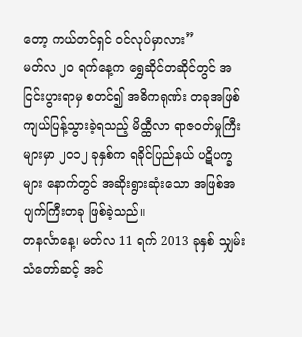တော့ ကယ်တင်ရှင် ဝင်လုပ်မှာလား”
မတ်လ ၂၀ ရက်နေ့က ရွှေဆိုင်တဆိုင်တွင် အငြင်းပွားရာမှ စတင်၍ အဓိကရုဏ်း တခုအဖြစ် ကျယ်ပြန့်သွားခဲ့ရသည့် မိထ္ထီလာ ရာဇဝတ်မှုကြီးများမှာ ၂၀၁၂ ခုနှစ်က ရခိုင်ပြည်နယ် ပဋိပက္ခများ နောက်တွင် အဆိုးရွားဆုံးသော အဖြစ်အပျက်ကြီးတခု ဖြစ်ခဲ့သည်။
တနင်္လာနေ့၊ မတ်လ 11 ရက် 2013 ခုနှစ် သျှမ်းသံတော်ဆင့် အင်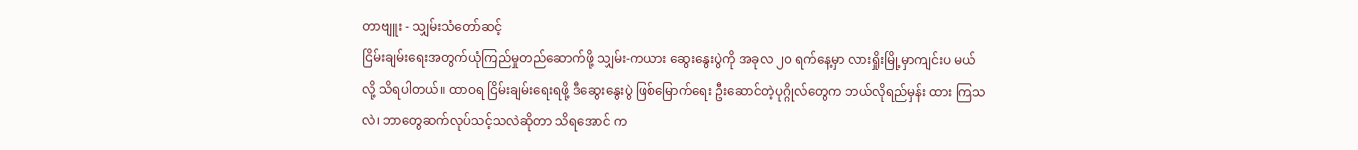တာဗျူး - သျှမ်းသံတော်ဆင့်
ငြိမ်းချမ်းရေးအတွက်ယုံကြည်မှုတည်ဆောက်ဖို့ သျှမ်း-ကယား ဆွေးနွေးပွဲကို အခုလ ၂၀ ရက်နေ့မှာ လားရှိုးမြို့မှာကျင်းပ မယ်လို့ သိရပါတယ်။ ထာဝရ ငြိမ်းချမ်းရေးရဖို့ ဒီဆွေးနွေးပွဲ ဖြစ်မြောက်ရေး ဦးဆောင်တဲ့ပုဂ္ဂိုလ်တွေက ဘယ်လိုရည်မှန်း ထား ကြသလဲ၊ ဘာတွေဆက်လုပ်သင့်သလဲဆိုတာ သိရအောင် က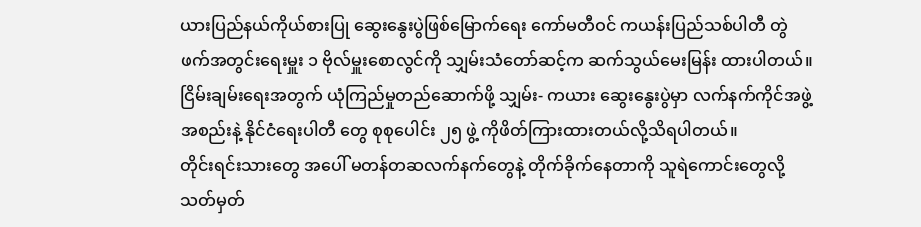ယားပြည်နယ်ကိုယ်စားပြု ဆွေးနွေးပွဲဖြစ်မြောက်ရေး ကော်မတီဝင် ကယန်းပြည်သစ်ပါတီ တွဲဖက်အတွင်းရေးမှူး ၁ ဗိုလ်မှူးစောလွင်ကို သျှမ်းသံတော်ဆင့်က ဆက်သွယ်မေးမြန်း ထားပါတယ်။
ငြိမ်းချမ်းရေးအတွက် ယုံကြည်မှုတည်ဆောက်ဖို့ သျှမ်း- ကယား ဆွေးနွေးပွဲမှာ လက်နက်ကိုင်အဖွဲ့အစည်းနဲ့ နိုင်ငံရေးပါတီ တွေ စုစုပေါင်း ၂၅ ဖွဲ့ ကိုဖိတ်ကြားထားတယ်လို့သိရပါတယ်။
တိုင်းရင်းသားတွေ အပေါ် မတန်တဆလက်နက်တွေနဲ့ တိုက်ခိုက်နေတာကို သူရဲကောင်းတွေလို့ သတ်မှတ်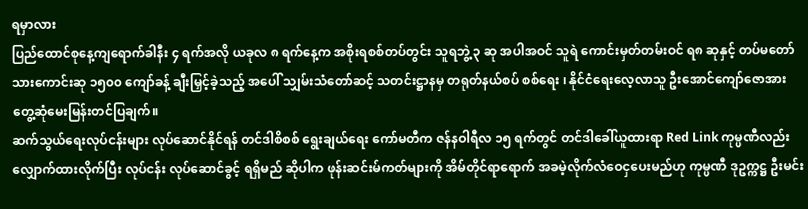ရမှာလား
ပြည်ထောင်စုနေ့ကျရောက်ခါနီး ၄ ရက်အလို ယခုလ ၈ ရက်နေ့က အစိုးရစစ်တပ်တွင်း သူရဘွဲ့ ၃ ဆု အပါအဝင် သူရဲ ကောင်းမှတ်တမ်းဝင် ရ၈ ဆုနှင့် တပ်မတော်သားကောင်းဆု ၁၅၀၀ ကျော်ခန့် ချီးမြှင့်ခဲ့သည့် အပေါ် သျှမ်းသံတော်ဆင့် သတင်းဋ္ဌာနမှ တရုတ်နယ်စပ် စစ်ရေး ၊ နိုင်ငံရေးလေ့လာသူ ဦးအောင်ကျော်ဇောအား တွေ့ဆုံမေးမြန်းတင်ပြချက်။
ဆက်သွယ်ရေးလုပ်ငန်းများ လုပ်ဆောင်နိုင်ရန် တင်ဒါစိစစ် ရွေးချယ်ရေး ကော်မတီက ဇန်နဝါရီလ ၁၅ ရက်တွင် တင်ဒါခေါ်ယူထားရာ Red Link ကုမ္ပဏီလည်း လျှောက်ထားလိုက်ပြီး လုပ်ငန်း လုပ်ဆောင်ခွင့် ရရှိမည် ဆိုပါက ဖုန်းဆင်းမ်ကတ်များကို အိမ်တိုင်ရာရောက် အခမဲ့လိုက်လံဝေငှပေးမည်ဟု ကုမ္ပဏီ ဒုဥက္ကဋ္ဌ ဦးမင်း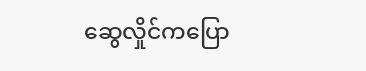ဆွေလှိုင်ကပြော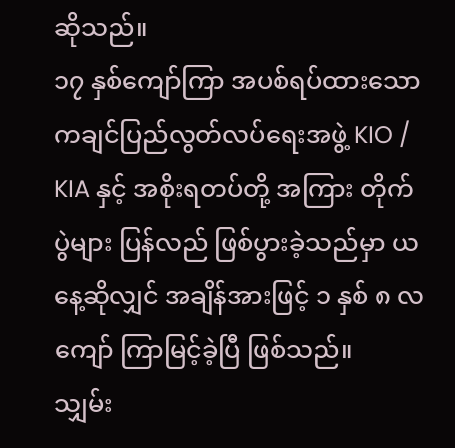ဆိုသည်။
၁၇ နှစ်ကျော်ကြာ အပစ်ရပ်ထားသော ကချင်ပြည်လွတ်လပ်ရေးအဖွဲ့ KIO / KIA နှင့် အစိုးရတပ်တို့ အကြား တိုက်ပွဲများ ပြန်လည် ဖြစ်ပွားခဲ့သည်မှာ ယနေ့ဆိုလျှင် အချိန်အားဖြင့် ၁ နှစ် ၈ လကျော် ကြာမြင့်ခဲ့ပြီ ဖြစ်သည်။
သျှမ်း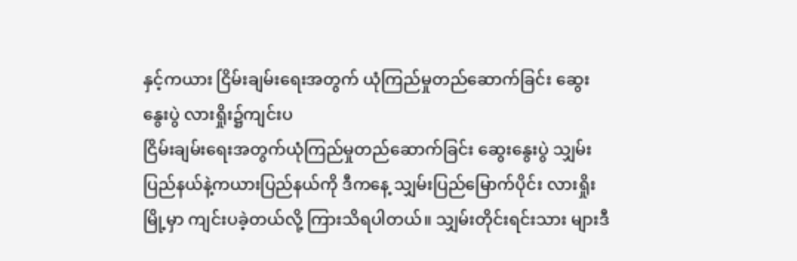နှင့်ကယား ငြိမ်းချမ်းရေးအတွက် ယုံကြည်မှုတည်ဆောက်ခြင်း ဆွေးနွေးပွဲ လားရှိုး၌ကျင်းပ
ငြိမ်းချမ်းရေးအတွက်ယုံကြည်မှုတည်ဆောက်ခြင်း ဆွေးနွေးပွဲ သျှမ်းပြည်နယ်နဲ့ကယားပြည်နယ်ကို ဒီကနေ့ သျှမ်းပြည်မြောက်ပိုင်း လားရှိုးမြို့မှာ ကျင်းပခဲ့တယ်လို့ ကြားသိရပါတယ်။ သျှမ်းတိုင်းရင်းသား များဒီ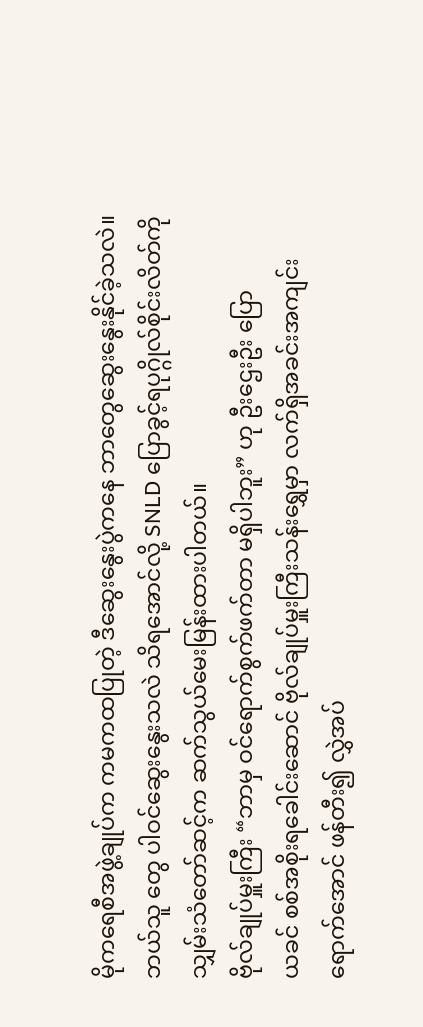မိုကရေစီအဖွဲ့ချုပ်က ကမကထပြုတဲ့ ဒီဆွေးနွေးပွဲကနေ ဘာတွေဆွေးနွေးနိုင်ခဲ့သလဲ။ ဘယ်သူ တွေ ပါဝင်ဆွေးနွေးသလဲ သိရအောင်လို့ SNLD ပြောခွင့်ရပုဂ္ဂိုလ်စိုင်းလိတ်ကို သျှမ်းသံတော်ဆင့်က ဆက်သွယ်မေးမြန်းထားပါတယ်။
ဗိုလ်ချုပ်မှူးကြီး “ဘာမှ ဝင်ရောက်စွက်ဖက်တာ မရှိပါဘူး” ဟု ဦးဌေးဦး ပြော
ယခင် စစ်အစိုးရခေါင်းဆောင် ဗိုလ်ချုပ်မှူးကြီးသန်းရွှေမှာ လက်ရှိအခင်းအကျင်း ရောက်အောင် ဖန်တီး၍ လွှဲအပ်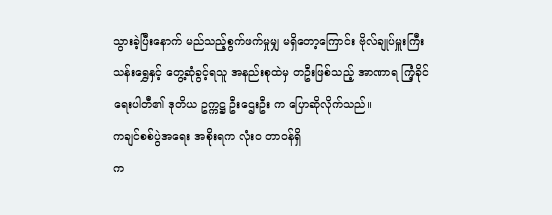သွားခဲ့ပြီးနောက် မည်သည့်စွက်ဖက်မှုမျှ မရှိတော့ကြောင်း ဗိုလ်ချုပ်မှူးကြီး သန်းရွှေနှင့် တွေ့ဆုံခွင့်ရသူ အနည်းစုထဲမှ တဦးဖြစ်သည့် အာဏာရ ကြံ့ခိုင်ရေးပါတီ၏ ဒုတိယ ဥက္ကဋ္ဌ ဦးဌေးဦး က ပြောဆိုလိုက်သည်။
ကချင်စစ်ပွဲအရေး အစိုးရက လုံးဝ တာဝန်ရှိ
က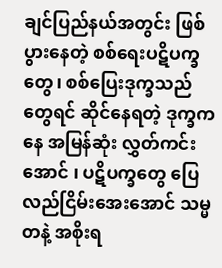ချင်ပြည်နယ်အတွင်း ဖြစ်ပွားနေတဲ့ စစ်ရေးပဋိပက္ခတွေ၊ စစ်ပြေးဒုက္ခသည်တွေရင် ဆိုင်နေရတဲ့ ဒုက္ခကနေ အမြန်ဆုံး လွှတ်ကင်းအောင် ၊ ပဋိပက္ခတွေ ပြေလည်ငြိမ်းအေးအောင် သမ္မတနဲ့ အစိုးရ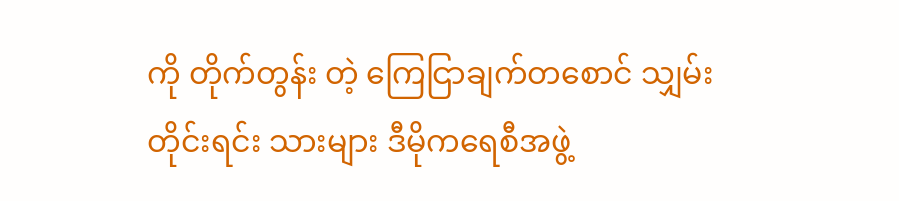ကို တိုက်တွန်း တဲ့ ကြေငြာချက်တစောင် သျှမ်းတိုင်းရင်း သားများ ဒီမိုကရေစီအဖွဲ့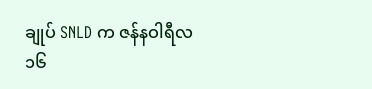ချုပ် SNLD က ဇန်နဝါရီလ ၁၆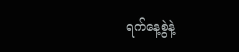ရက်နေ့စွဲနဲ့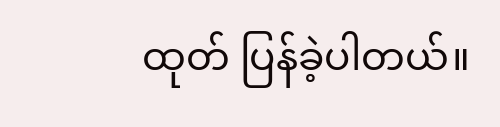ထုတ် ပြန်ခဲ့ပါတယ်။